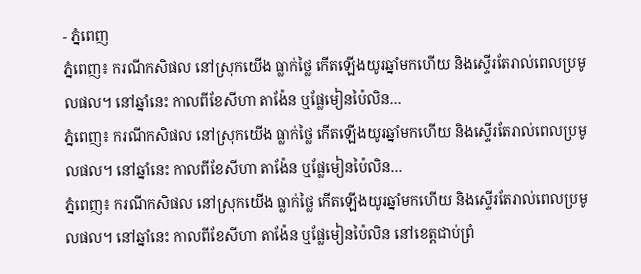- ភ្នំពេញ
ភ្នំពេញ៖ ករណីកសិផល នៅស្រុកយើង ធ្លាក់ថ្លៃ កើតឡើងយូរឆ្នាំមកហើយ និងស្ទើរតែរាល់ពេលប្រមូលផល។ នៅឆ្នាំនេះ កាលពីខែសីហា តាង៉ែន ឬផ្លែមៀនប៉ៃលិន…
ភ្នំពេញ៖ ករណីកសិផល នៅស្រុកយើង ធ្លាក់ថ្លៃ កើតឡើងយូរឆ្នាំមកហើយ និងស្ទើរតែរាល់ពេលប្រមូលផល។ នៅឆ្នាំនេះ កាលពីខែសីហា តាង៉ែន ឬផ្លែមៀនប៉ៃលិន…
ភ្នំពេញ៖ ករណីកសិផល នៅស្រុកយើង ធ្លាក់ថ្លៃ កើតឡើងយូរឆ្នាំមកហើយ និងស្ទើរតែរាល់ពេលប្រមូលផល។ នៅឆ្នាំនេះ កាលពីខែសីហា តាង៉ែន ឬផ្លែមៀនប៉ៃលិន នៅខេត្តជាប់ព្រំ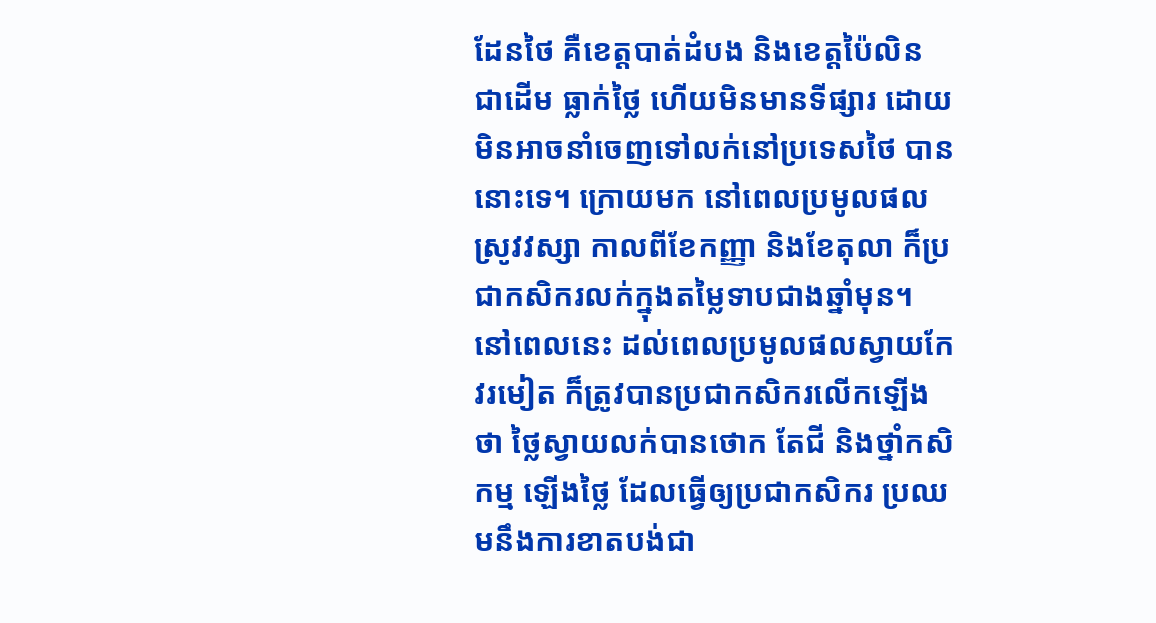ដែនថៃ គឺខេត្តបាត់ដំបង និងខេត្តប៉ៃលិន ជាដើម ធ្លាក់ថ្លៃ ហើយមិនមានទីផ្សារ ដោយមិនអាចនាំចេញទៅលក់នៅប្រទេសថៃ បាននោះទេ។ ក្រោយមក នៅពេលប្រមូលផលស្រូវវស្សា កាលពីខែកញ្ញា និងខែតុលា ក៏ប្រជាកសិករលក់ក្នុងតម្លៃទាបជាងឆ្នាំមុន។ នៅពេលនេះ ដល់ពេលប្រមូលផលស្វាយកែវរមៀត ក៏ត្រូវបានប្រជាកសិករលើកឡើងថា ថ្លៃស្វាយលក់បានថោក តែជី និងថ្នាំកសិកម្ម ឡើងថ្លៃ ដែលធ្វើឲ្យប្រជាកសិករ ប្រឈមនឹងការខាតបង់ជា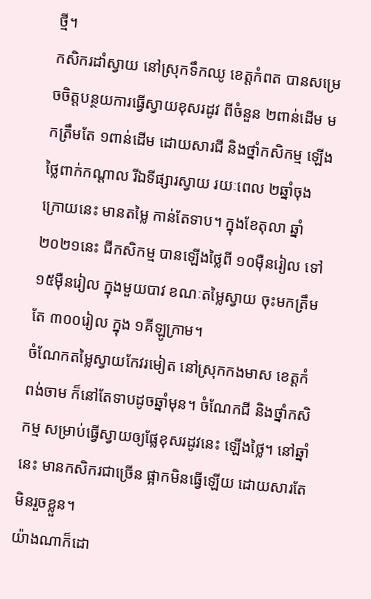ថ្មី។
កសិករដាំស្វាយ នៅស្រុកទឹកឈូ ខេត្តកំពត បានសម្រេចចិត្តបន្ថយការធ្វើស្វាយខុសរដូវ ពីចំនួន ២ពាន់ដើម មកត្រឹមតែ ១ពាន់ដើម ដោយសារជី និងថ្នាំកសិកម្ម ឡើងថ្លៃពាក់កណ្ដាល រីឯទីផ្សារស្វាយ រយៈពេល ២ឆ្នាំចុងក្រោយនេះ មានតម្លៃ កាន់តែទាប។ ក្នុងខែតុលា ឆ្នាំ២០២១នេះ ជីកសិកម្ម បានឡើងថ្លៃពី ១០ម៉ឺនរៀល ទៅ ១៥ម៉ឺនរៀល ក្នុងមួយបាវ ខណៈតម្លៃស្វាយ ចុះមកត្រឹមតែ ៣០០រៀល ក្នុង ១គីឡូក្រាម។
ចំណែកតម្លៃស្វាយកែវរមៀត នៅស្រុកកងមាស ខេត្តកំពង់ចាម ក៏នៅតែទាបដូចឆ្នាំមុន។ ចំណែកជី និងថ្នាំកសិកម្ម សម្រាប់ធ្វើស្វាយឲ្យផ្លែខុសរដូវនេះ ឡើងថ្លៃ។ នៅឆ្នាំនេះ មានកសិករជាច្រើន ផ្អាកមិនធ្វើឡើយ ដោយសារតែមិនរួចខ្លួន។
យ៉ាងណាក៏ដោ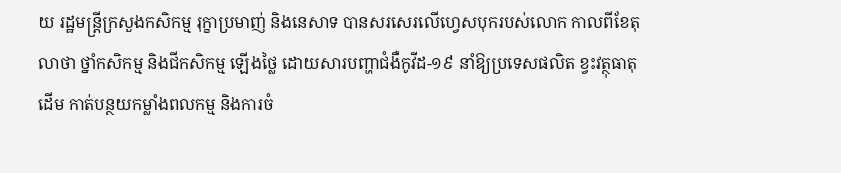យ រដ្ឋមន្ត្រីក្រសួងកសិកម្ម រុក្ខាប្រមាញ់ និងនេសាទ បានសរសេរលើហ្វេសបុករបស់លោក កាលពីខែតុលាថា ថ្នាំកសិកម្ម និងជីកសិកម្ម ឡើងថ្លៃ ដោយសារបញ្ហាជំងឺកូវីដ-១៩ នាំឱ្យប្រទេសផលិត ខ្វះវត្ថុធាតុដើម កាត់បន្ថយកម្លាំងពលកម្ម និងការចំ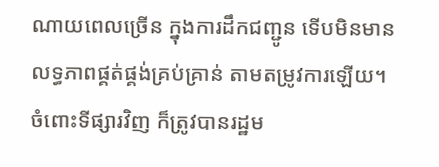ណាយពេលច្រើន ក្នុងការដឹកជញ្ជូន ទើបមិនមានលទ្ធភាពផ្គត់ផ្គង់គ្រប់គ្រាន់ តាមតម្រូវការឡើយ។
ចំពោះទីផ្សារវិញ ក៏ត្រូវបានរដ្ឋម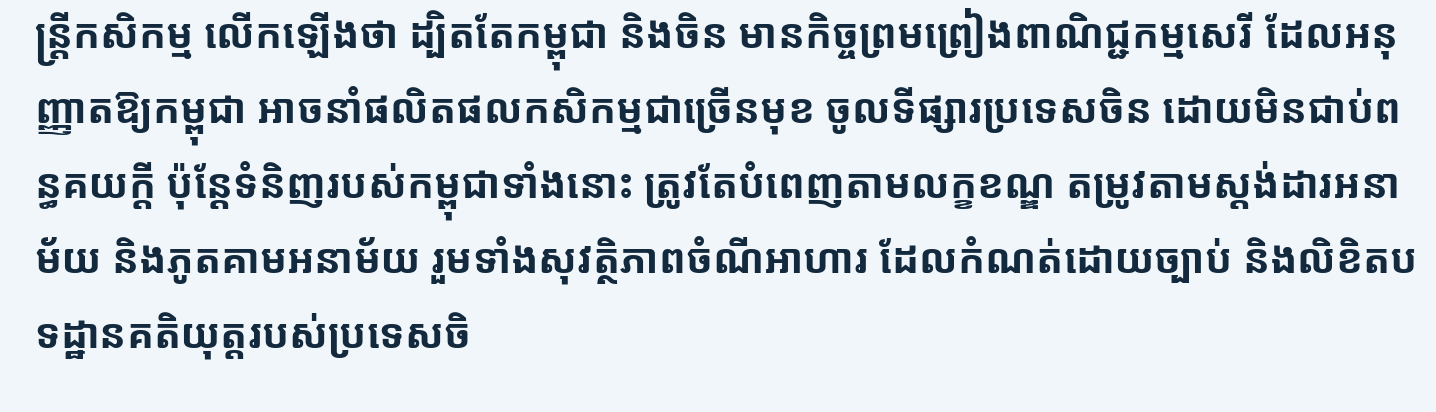ន្ត្រីកសិកម្ម លើកឡើងថា ដ្បិតតែកម្ពុជា និងចិន មានកិច្ចព្រមព្រៀងពាណិជ្ជកម្មសេរី ដែលអនុញ្ញាតឱ្យកម្ពុជា អាចនាំផលិតផលកសិកម្មជាច្រើនមុខ ចូលទីផ្សារប្រទេសចិន ដោយមិនជាប់ពន្ធគយក្តី ប៉ុន្តែទំនិញរបស់កម្ពុជាទាំងនោះ ត្រូវតែបំពេញតាមលក្ខខណ្ឌ តម្រូវតាមស្តង់ដារអនាម័យ និងភូតគាមអនាម័យ រួមទាំងសុវត្ថិភាពចំណីអាហារ ដែលកំណត់ដោយច្បាប់ និងលិខិតបទដ្ឋានគតិយុត្តរបស់ប្រទេសចិ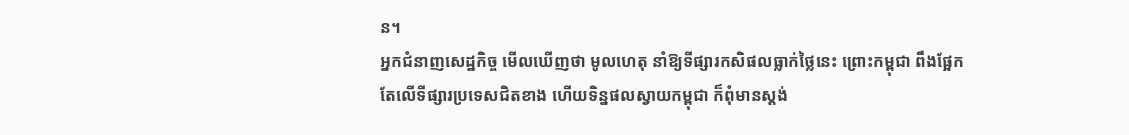ន។
អ្នកជំនាញសេដ្ឋកិច្ច មើលឃើញថា មូលហេតុ នាំឱ្យទីផ្សារកសិផលធ្លាក់ថ្លៃនេះ ព្រោះកម្ពុជា ពឹងផ្អែកតែលើទីផ្សារប្រទេសជិតខាង ហើយទិន្នផលស្វាយកម្ពុជា ក៏ពុំមានស្តង់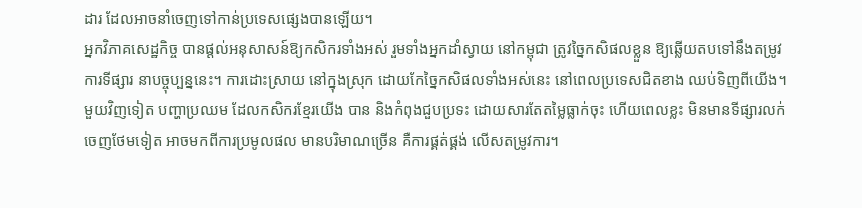ដារ ដែលអាចនាំចេញទៅកាន់ប្រទេសផ្សេងបានឡើយ។
អ្នកវិភាគសេដ្ឋកិច្ច បានផ្ដល់អនុសាសន៍ឱ្យកសិករទាំងអស់ រួមទាំងអ្នកដាំស្វាយ នៅកម្ពុជា ត្រូវច្នៃកសិផលខ្លួន ឱ្យឆ្លើយតបទៅនឹងតម្រូវការទីផ្សារ នាបច្ចុប្បន្ននេះ។ ការដោះស្រាយ នៅក្នុងស្រុក ដោយកែច្នៃកសិផលទាំងអស់នេះ នៅពេលប្រទេសជិតខាង ឈប់ទិញពីយើង។
មួយវិញទៀត បញ្ហាប្រឈម ដែលកសិករខ្មែរយើង បាន និងកំពុងជួបប្រទះ ដោយសារតែតម្លៃធ្លាក់ចុះ ហើយពេលខ្លះ មិនមានទីផ្សារលក់ចេញថែមទៀត អាចមកពីការប្រមូលផល មានបរិមាណច្រើន គឺការផ្គត់ផ្គង់ លើសតម្រូវការ។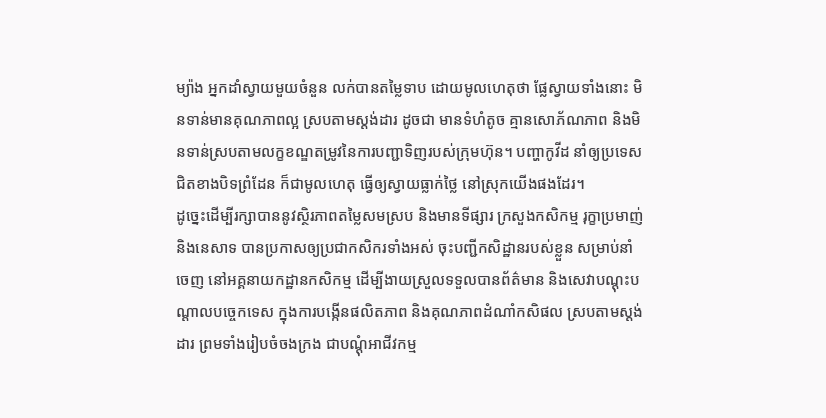ម្យ៉ាង អ្នកដាំស្វាយមួយចំនួន លក់បានតម្លៃទាប ដោយមូលហេតុថា ផ្លែស្វាយទាំងនោះ មិនទាន់មានគុណភាពល្អ ស្របតាមស្តង់ដារ ដូចជា មានទំហំតូច គ្មានសោភ័ណភាព និងមិនទាន់ស្របតាមលក្ខខណ្ឌតម្រូវនៃការបញ្ជាទិញរបស់ក្រុមហ៊ុន។ បញ្ហាកូវីដ នាំឲ្យប្រទេសជិតខាងបិទព្រំដែន ក៏ជាមូលហេតុ ធ្វើឲ្យស្វាយធ្លាក់ថ្លៃ នៅស្រុកយើងផងដែរ។
ដូច្នេះដើម្បីរក្សាបាននូវស្ថិរភាពតម្លៃសមស្រប និងមានទីផ្សារ ក្រសួងកសិកម្ម រុក្ខាប្រមាញ់ និងនេសាទ បានប្រកាសឲ្យប្រជាកសិករទាំងអស់ ចុះបញ្ជីកសិដ្ឋានរបស់ខ្លួន សម្រាប់នាំចេញ នៅអគ្គនាយកដ្ឋានកសិកម្ម ដើម្បីងាយស្រួលទទួលបានព័ត៌មាន និងសេវាបណ្តុះបណ្តាលបច្ចេកទេស ក្នុងការបង្កើនផលិតភាព និងគុណភាពដំណាំកសិផល ស្របតាមស្តង់ដារ ព្រមទាំងរៀបចំចងក្រង ជាបណ្តុំអាជីវកម្ម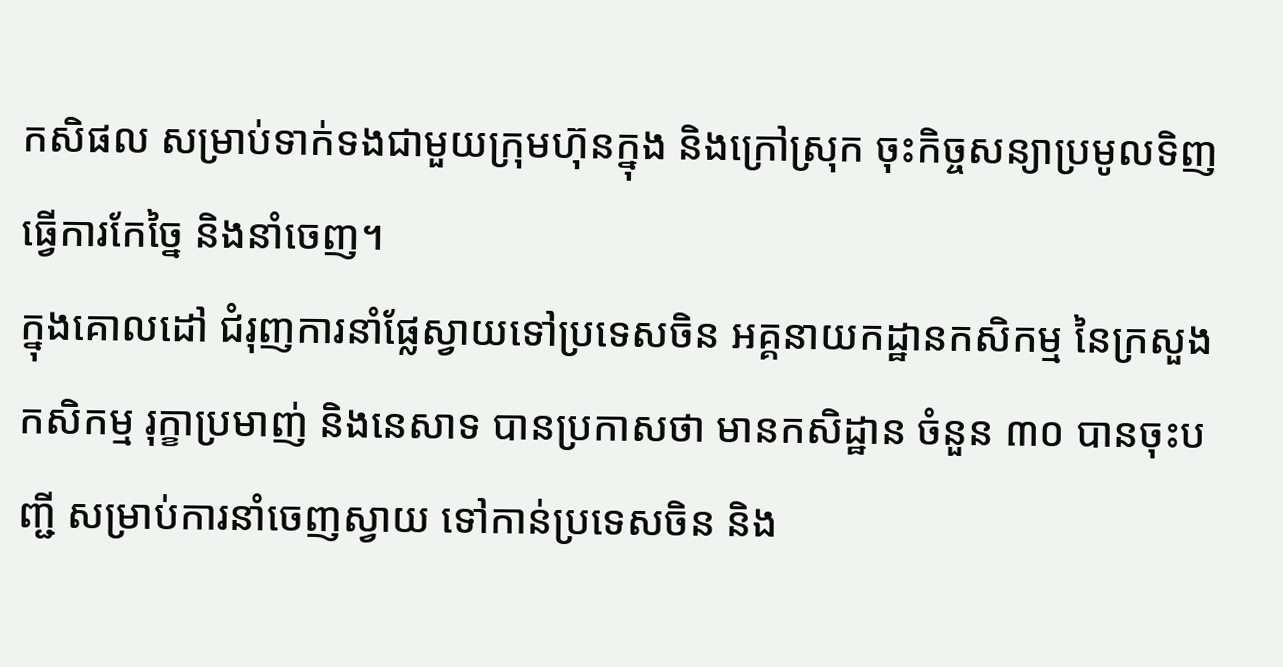កសិផល សម្រាប់ទាក់ទងជាមួយក្រុមហ៊ុនក្នុង និងក្រៅស្រុក ចុះកិច្ចសន្យាប្រមូលទិញ ធ្វើការកែច្នៃ និងនាំចេញ។
ក្នុងគោលដៅ ជំរុញការនាំផ្លែស្វាយទៅប្រទេសចិន អគ្គនាយកដ្ឋានកសិកម្ម នៃក្រសួងកសិកម្ម រុក្ខាប្រមាញ់ និងនេសាទ បានប្រកាសថា មានកសិដ្ឋាន ចំនួន ៣០ បានចុះបញ្ជី សម្រាប់ការនាំចេញស្វាយ ទៅកាន់ប្រទេសចិន និង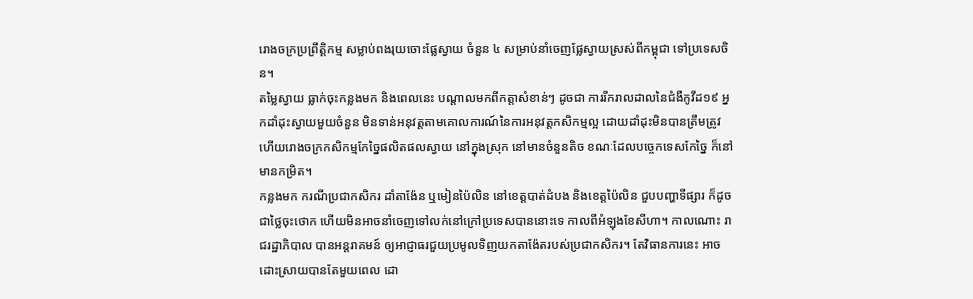រោងចក្រប្រព្រឹត្តិកម្ម សម្លាប់ពងរុយចោះផ្លែស្វាយ ចំនួន ៤ សម្រាប់នាំចេញផ្លែស្វាយស្រស់ពីកម្ពុជា ទៅប្រទេសចិន។
តម្លៃស្វាយ ធ្លាក់ចុះកន្លងមក និងពេលនេះ បណ្ដាលមកពីកត្តាសំខាន់ៗ ដូចជា ការរីករាលដាលនៃជំងឺកូវីដ១៩ អ្នកដាំដុះស្វាយមួយចំនួន មិនទាន់អនុវត្តតាមគោលការណ៍នៃការអនុវត្តកសិកម្មល្អ ដោយដាំដុះមិនបានត្រឹមត្រូវ ហើយរោងចក្រកសិកម្មកែច្នៃផលិតផលស្វាយ នៅក្នុងស្រុក នៅមានចំនួនតិច ខណៈដែលបច្ចេកទេសកែច្នៃ ក៏នៅមានកម្រិត។
កន្លងមក ករណីប្រជាកសិករ ដាំតាង៉ែន ឬមៀនប៉ៃលិន នៅខេត្តបាត់ដំបង និងខេត្តប៉ៃលិន ជួបបញ្ហាទីផ្សារ ក៏ដូចជាថ្លៃចុះថោក ហើយមិនអាចនាំចេញទៅលក់នៅក្រៅប្រទេសបាននោះទេ កាលពីអំឡុងខែសីហា។ កាលណោះ រាជរដ្ឋាភិបាល បានអន្តរាគមន៍ ឲ្យអាជ្ញាធរជួយប្រមូលទិញយកតាង៉ែតរបស់ប្រជាកសិករ។ តែវិធានការនេះ អាចដោះស្រាយបានតែមួយពេល ដោ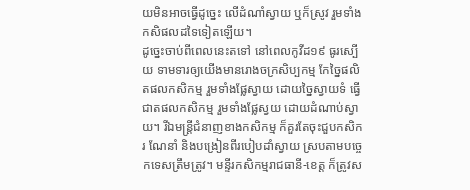យមិនអាចធ្វើដូច្នេះ លើដំណាំស្វាយ ឬក៏ស្រូវ រួមទាំងកសិផលដទៃទៀតឡើយ។
ដូច្នេះចាប់ពីពេលនេះតទៅ នៅពេលកូវីដ១៩ ធូរស្បើយ ទាមទារឲ្យយើងមានរោងចក្រសិប្បកម្ម កែច្នៃផលិតផលកសិកម្ម រួមទាំងផ្លែស្វាយ ដោយច្នៃស្វាយទំ ធ្វើជាតផលកសិកម្ម រួមទាំងផ្លែស្វយ ដោយដំណាប់ស្វាយ។ រីឯមន្ត្រីជំនាញខាងកសិកម្ម ក៏គួរតែចុះជួបកសិករ ណែនាំ និងបង្រៀនពីរបៀបដាំស្វាយ ស្របតាមបច្ចេកទេសត្រឹមត្រូវ។ មន្ទីរកសិកម្មរាជធានី-ខេត្ត ក៏ត្រូវស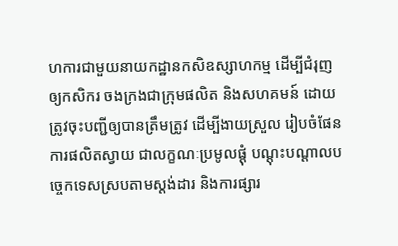ហការជាមួយនាយកដ្ឋានកសិឧស្សាហកម្ម ដើម្បីជំរុញឲ្យកសិករ ចងក្រងជាក្រុមផលិត និងសហគមន៍ ដោយត្រូវចុះបញ្ជីឲ្យបានត្រឹមត្រូវ ដើម្បីងាយស្រួល រៀបចំផែនការផលិតស្វាយ ជាលក្ខណៈប្រមូលផ្ដុំ បណ្ដុះបណ្ដាលបច្ចេកទេសស្របតាមស្ដង់ដារ និងការផ្សារ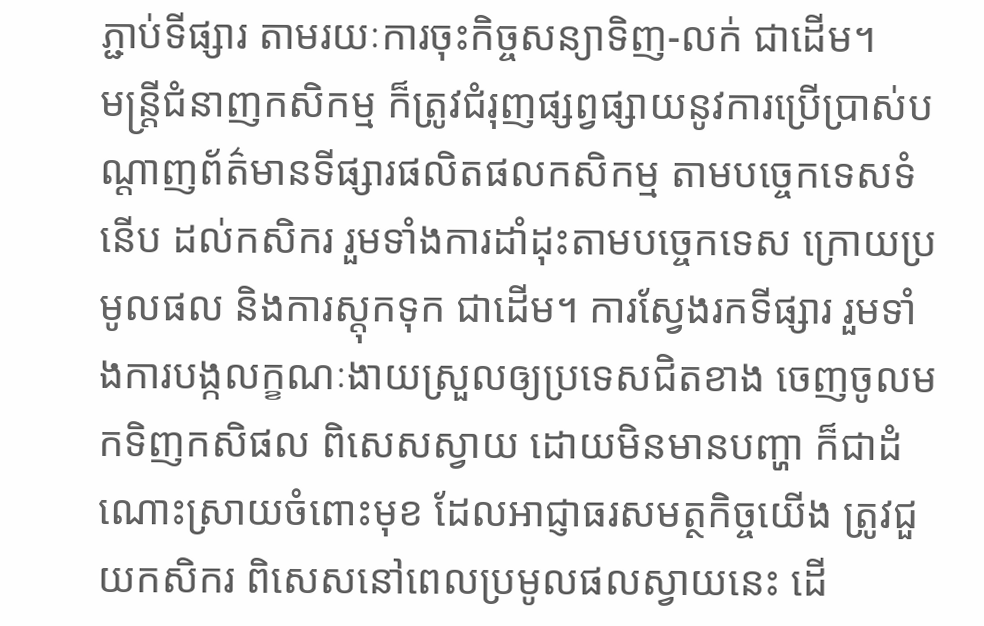ភ្ជាប់ទីផ្សារ តាមរយៈការចុះកិច្ចសន្យាទិញ-លក់ ជាដើម។
មន្ត្រីជំនាញកសិកម្ម ក៏ត្រូវជំរុញផ្សព្វផ្សាយនូវការប្រើប្រាស់បណ្ដាញព័ត៌មានទីផ្សារផលិតផលកសិកម្ម តាមបច្ចេកទេសទំនើប ដល់កសិករ រួមទាំងការដាំដុះតាមបច្ចេកទេស ក្រោយប្រមូលផល និងការស្តុកទុក ជាដើម។ ការស្វែងរកទីផ្សារ រួមទាំងការបង្កលក្ខណៈងាយស្រួលឲ្យប្រទេសជិតខាង ចេញចូលមកទិញកសិផល ពិសេសស្វាយ ដោយមិនមានបញ្ហា ក៏ជាដំណោះស្រាយចំពោះមុខ ដែលអាជ្ញាធរសមត្ថកិច្ចយើង ត្រូវជួយកសិករ ពិសេសនៅពេលប្រមូលផលស្វាយនេះ ដើ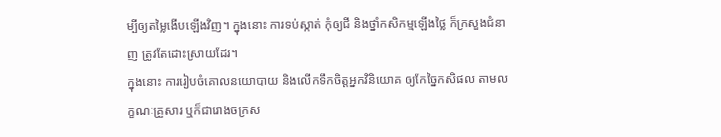ម្បីឲ្យតម្លៃងើបឡើងវិញ។ ក្នុងនោះ ការទប់ស្កាត់ កុំឲ្យជី និងថ្នាំកសិកម្មឡើងថ្លៃ ក៏ក្រសួងជំនាញ ត្រូវតែដោះស្រាយដែរ។
ក្នុងនោះ ការរៀបចំគោលនយោបាយ និងលើកទឹកចិត្តអ្នកវិនិយោគ ឲ្យកែច្នៃកសិផល តាមលក្ខណៈគ្រួសារ ឬក៏ជារោងចក្រស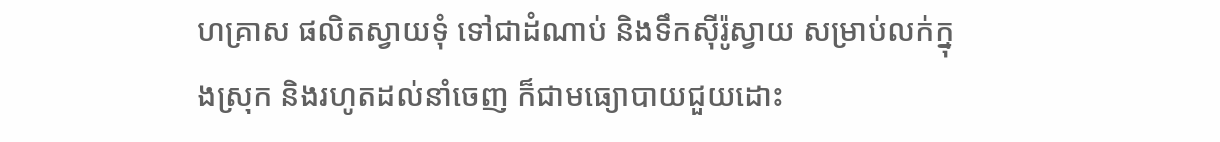ហគ្រាស ផលិតស្វាយទុំ ទៅជាដំណាប់ និងទឹកស៊ីរ៉ូស្វាយ សម្រាប់លក់ក្នុងស្រុក និងរហូតដល់នាំចេញ ក៏ជាមធ្យោបាយជួយដោះ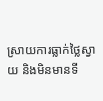ស្រាយការធ្លាក់ថ្លៃស្វាយ និងមិនមានទី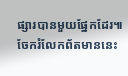ផ្សារបានមួយផ្នែកដែរ៕
ចែករំលែកព័តមាននេះ